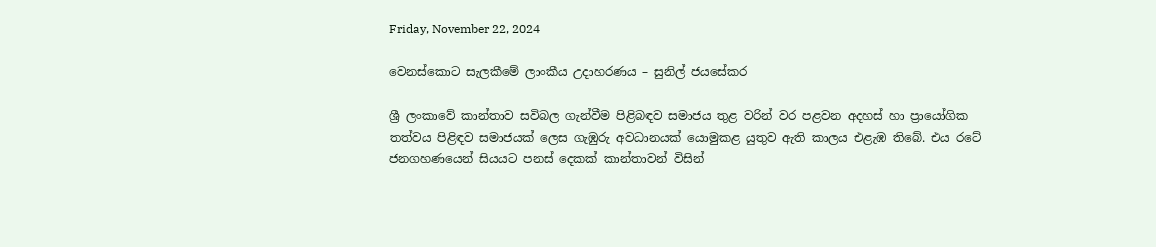Friday, November 22, 2024

වෙනස්කොට සැලකීමේ ලාංකීය උදාහරණය – සුනිල් ජයසේකර

ශ්‍රී ලංකාවේ කාන්තාව සවිබල ගැන්වීම පිළිබඳව සමාජය තුළ වරින් වර පළවන අදහස් හා ප්‍රායෝගික තත්වය පිළිඳව සමාජයක් ලෙස ගැඹුරු අවධානයක් යොමුකළ යුතුව ඇති කාලය එළැඹ තිබේ. එය රටේ ජනගහණයෙන් සියයට පනස් දෙකක් කාන්තාවන් විසින්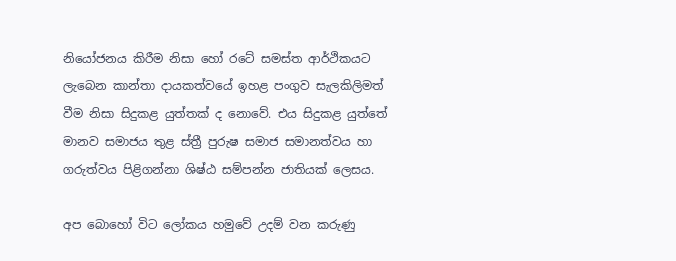නියෝජනය කිරීම නිසා හෝ රටේ සමස්ත ආර්ථිකයට ලැබෙන කාන්තා දායකත්වයේ ඉහළ පංගුව සැලකිලිමත් වීම නිසා සිදුකළ යුත්තක් ද නොවේ. එය සිදුකළ යුත්තේ මානව සමාජය තුළ ස්ත්‍රී පුරුෂ සමාජ සමානත්වය හා ගරුත්වය පිළිගන්නා ශිෂ්ඨ සම්පන්න ජාතියක් ලෙසය.

අප බොහෝ විට ලෝකය හමුවේ උදම් වන කරුණු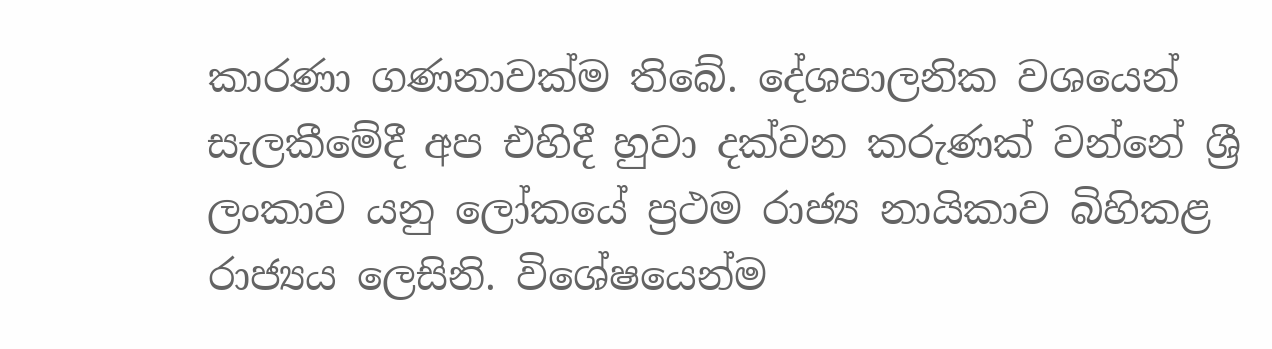කාරණා ගණනාවක්ම තිබේ. දේශපාලනික වශයෙන් සැලකීමේදී අප එහිදී හුවා දක්වන කරුණක් වන්නේ ශ්‍රී ලංකාව යනු ලෝකයේ ප්‍රථම රාජ්‍ය නායිකාව බිහිකළ රාජ්‍යය ලෙසිනි. විශේෂයෙන්ම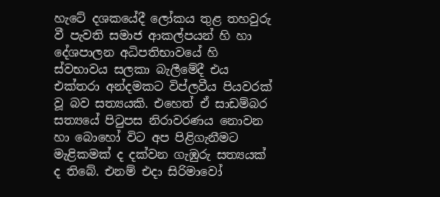හැටේ දශකයේදී ලෝකය තුළ තහවුරු වී පැවති සමාජ ආකල්පයන් හි හා දේශපාලන අධිපතිභාවයේ හි ස්වභාවය සලකා බැලීමේදී එය එක්තරා අන්දමකට විප්ලවීය පියවරක් වූ බව සත්‍යයකි. එහෙත් ඒ සාඩම්බර සත්‍යයේ පිටුපස නිරාවරණය නොවන හා බොහෝ විට අප පිළිගැනීමට මැළිකමක් ද දක්වන ගැඹුරු සත්‍යයක් ද තිබේ. එනම් එදා සිරිමාවෝ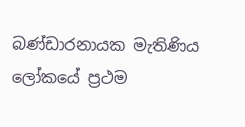බණ්ඩාරනායක මැතිණිය ලෝකයේ ප්‍රථම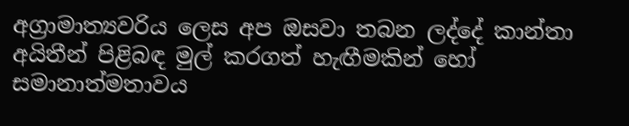අග්‍රාමාත්‍යවරිය ලෙස අප ඔසවා තබන ලද්දේ කාන්තා අයිතීන් පිළිබඳ මුල් කරගත් හැඟීමකින් හෝ සමානාත්මතාවය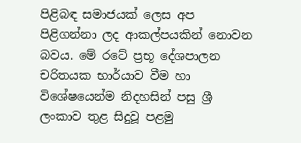පිළිබඳ සමාජයක් ලෙස අප පිළිගන්නා ලද ආකල්පයකින් නොවන බවය. මේ රටේ ප්‍රභූ දේශපාලන චරිතයක භාර්යාව වීම හා විශේෂයෙන්ම නිදහසින් පසු ශ්‍රී ලංකාව තුළ සිදුවූ පළමු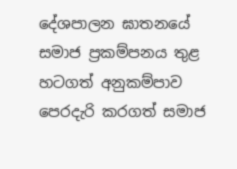දේශපාලන ඝාතනයේ සමාජ ප්‍රකම්පනය තුළ හටගත් අනුකම්පාව පෙරදැරි කරගත් සමාජ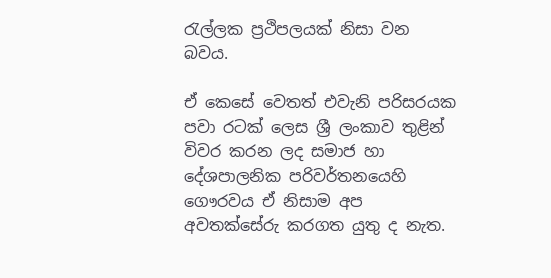රැල්ලක ප්‍රථිපලයක් නිසා වන බවය.

ඒ කෙසේ වෙතත් එවැනි පරිසරයක පවා රටක් ලෙස ශ්‍රී ලංකාව තුළින් විවර කරන ලද සමාජ හා දේශපාලනික පරිවර්තනයෙහි ගෞරවය ඒ නිසාම අප අවතක්සේරු කරගත යුතු ද නැත.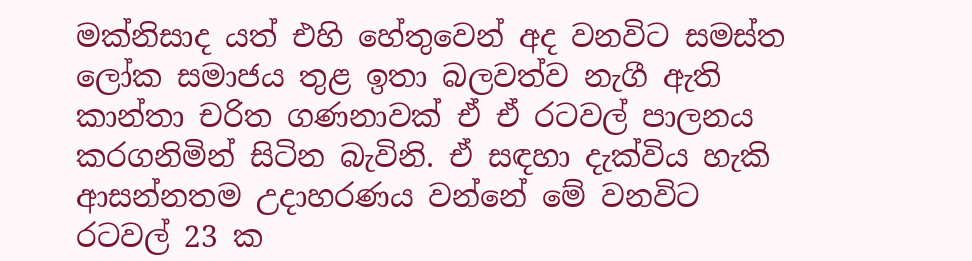මක්නිසාද යත් එහි හේතුවෙන් අද වනවිට සමස්ත ලෝක සමාජය තුළ ඉතා බලවත්ව නැගී ඇති කාන්තා චරිත ගණනාවක් ඒ ඒ රටවල් පාලනය කරගනිමින් සිටින බැවිනි. ඒ සඳහා දැක්විය හැකි ආසන්නතම උදාහරණය වන්නේ මේ වනවිට රටවල් 23 ක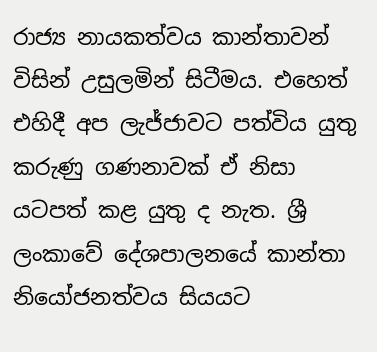රාජ්‍ය නායකත්වය කාන්තාවන් විසින් උසුලමින් සිටීමය. එහෙත් එහිදී අප ලැජ්ජාවට පත්විය යුතු කරුණු ගණනාවක් ඒ නිසා යටපත් කළ යුතු ද නැත. ශ්‍රී ලංකාවේ දේශපාලනයේ කාන්තා නියෝජනත්වය සියයට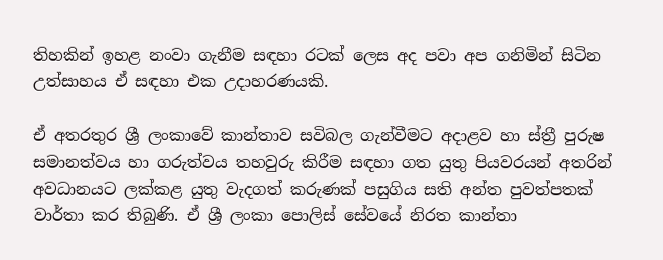තිහකින් ඉහළ නංවා ගැනීම සඳහා රටක් ලෙස අද පවා අප ගනිමින් සිටින උත්සාහය ඒ සඳහා එක උදාහරණයකි.

ඒ අතරතුර ශ්‍රී ලංකාවේ කාන්තාව සවිබල ගැන්වීමට අදාළව හා ස්ත්‍රී පුරුෂ සමානත්වය හා ගරුත්වය තහවුරු කිරීම සඳහා ගත යුතු පියවරයන් අතරින් අවධානයට ලක්කළ යුතු වැදගත් කරුණක් පසුගිය සති අන්ත පුවත්පතක් වාර්තා කර තිබුණි. ඒ ශ්‍රී ලංකා පොලිස් සේවයේ නිරත කාන්තා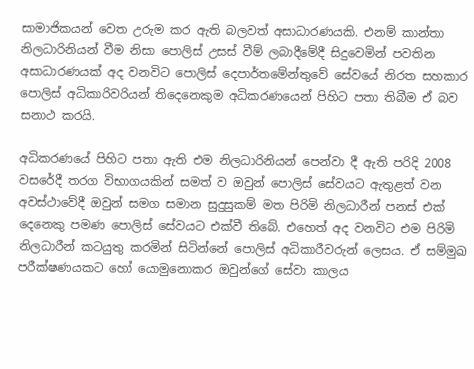සාමාජිකයන් වෙත උරුම කර ඇති බලවත් අසාධාරණයකි. එනම් කාන්තා නිලධාරිනියන් වීම නිසා පොලිස් උසස් වීම් ලබාදීමේදී සිදුවෙමින් පවතින අසාධාරණයක් අද වනවිට පොලිස් දෙපාර්තමේන්තුවේ සේවයේ නිරත සහකාර පොලිස් අධිකාරිවරියන් තිදෙනෙකුම අධිකරණයෙන් පිහිට පතා තිබීම ඒ බව සනාථ කරයි.

අධිකරණයේ පිහිට පතා ඇති එම නිලධාරිනියන් පෙන්වා දී ඇති පරිදි 2008 වසරේදී තරග විභාගයකින් සමත් ව ඔවුන් පොලිස් සේවයට ඇතුළත් වන අවස්ථාවේදී ඔවුන් සමග සමාන සුදුසුකම් මත පිරිමි නිලධාරීන් පනස් එක් දෙනෙකු පමණ පොලිස් සේවයට එක්වී තිබේ. එහෙත් අද වනවිට එම පිරිමි නිලධාරීන් කටයුතු කරමින් සිටින්නේ පොලිස් අධිකාරීවරුන් ලෙසය. ඒ සම්මුඛ පරීක්ෂණයකට හෝ යොමුනොකර ඔවුන්ගේ සේවා කාලය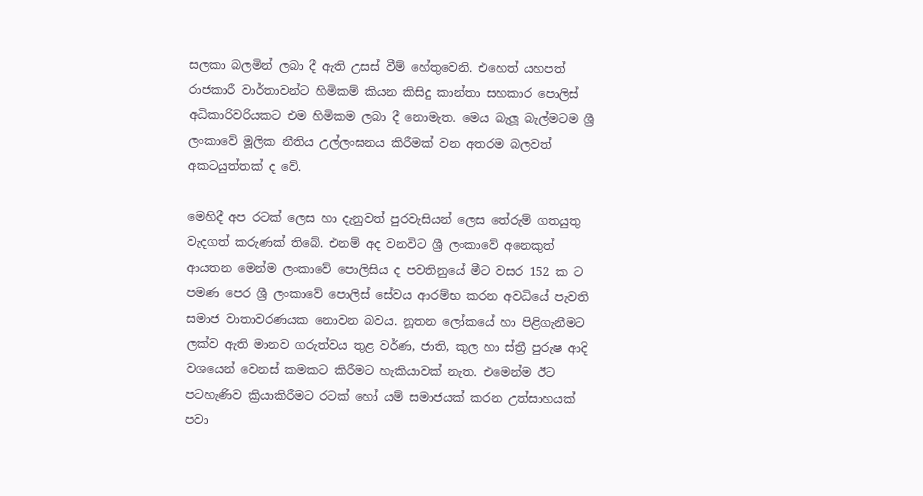සලකා බලමින් ලබා දී ඇති උසස් වීම් හේතුවෙනි. එහෙත් යහපත් රාජකාරී වාර්තාවන්ට හිමිකම් කියන කිසිදු කාන්තා සහකාර පොලිස් අධිකාරිවරියකට එම හිමිකම ලබා දී නොමැත. මෙය බැලූ බැල්මටම ශ්‍රී ලංකාවේ මූලික නීතිය උල්ලංඝනය කිරීමක් වන අතරම බලවත් අකටයුත්තක් ද වේ.

මෙහිදී අප රටක් ලෙස හා දැනුවත් පුරවැසියන් ලෙස තේරුම් ගතයුතු වැදගත් කරුණක් තිබේ. එනම් අද වනවිට ශ්‍රී ලංකාවේ අනෙකුත් ආයතන මෙන්ම ලංකාවේ පොලිසිය ද පවතිනුයේ මීට වසර 152 ක ට පමණ පෙර ශ්‍රී ලංකාවේ පොලිස් සේවය ආරම්භ කරන අවධියේ පැවති සමාජ වාතාවරණයක නොවන බවය. නූතන ලෝකයේ හා පිළිගැනීමට ලක්ව ඇති මානව ගරුත්වය තුළ වර්ණ, ජාති, කුල හා ස්ත්‍රී පුරුෂ ආදි වශයෙන් වෙනස් කමකට කිරීමට හැකියාවක් නැත. එමෙන්ම ඊට පටහැණිව ක්‍රියාකිරීමට රටක් හෝ යම් සමාජයක් කරන උත්සාහයක් පවා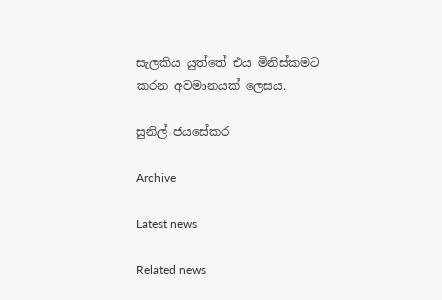සැලකිය යුත්තේ එය මිනිස්කමට කරන අවමානයක් ලෙසය.

සුනිල් ජයසේකර

Archive

Latest news

Related news